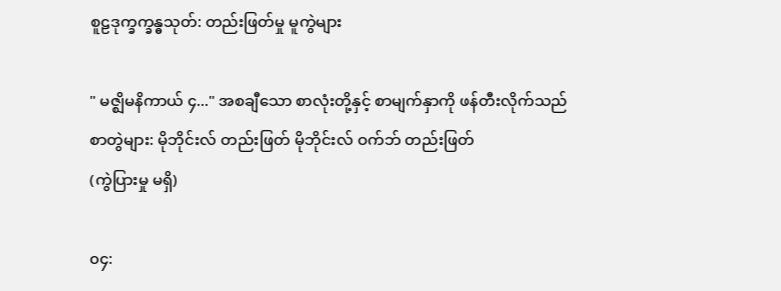စူဠဒုက္ခက္ခန္ဓသုတ်: တည်းဖြတ်မှု မူကွဲများ

" မဇ္ဈိမနိကာယ် ၄..." အစချီသော စာလုံးတို့နှင့် စာမျက်နှာကို ဖန်တီးလိုက်သည်
စာတွဲများ: မိုဘိုင်းလ် တည်းဖြတ် မိုဘိုင်းလ် ဝက်ဘ် တည်းဖြတ်
(ကွဲပြားမှု မရှိ)

၀၄: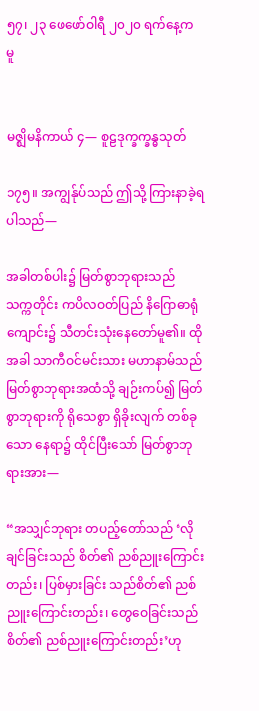၅၇၊ ၂၃ ဖေဖော်ဝါရီ ၂၀၂၀ ရက်နေ့က မူ


မဇ္ဈိမနိကာယ် ၄— စူဠဒုက္ခက္ခန္ဓသုတ်

၁၇၅။ အကျွန်ုပ်သည် ဤသို့ ကြားနာခဲ့ရပါသည်—

အခါတစ်ပါး၌ မြတ်စွာဘုရားသည် သက္ကတိုင်း ကပိလဝတ်ပြည် နိဂြောဓာရုံကျောင်း၌ သီတင်းသုံးနေတော်မူ၏။ ထိုအခါ သာကီဝင်မင်းသား မဟာနာမ်သည် မြတ်စွာဘုရားအထံသို့ ချဉ်းကပ်၍ မြတ်စွာဘုရားကို ရိုသေစွာ ရှိခိုးလျက် တစ်ခုသော နေရာ၌ ထိုင်ပြီးသော် မြတ်စွာဘုရားအား—

“အသျှင်ဘုရား တပည့်တော်သည် ‘လိုချင်ခြင်းသည် စိတ်၏ ညစ်ညူးကြောင်းတည်း၊ ပြစ်မှားခြင်း သည်စိတ်၏ ညစ်ညူးကြောင်းတည်း၊ တွေဝေခြင်းသည် စိတ်၏ ညစ်ညူးကြောင်းတည်း’ဟု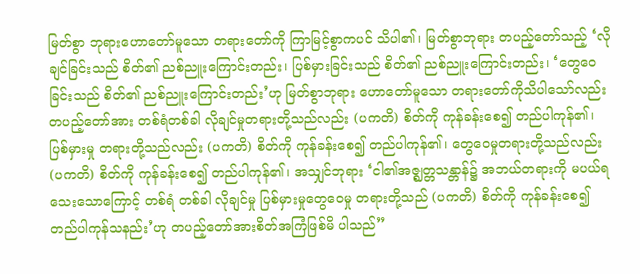မြတ်စွာ ဘုရားဟောတော်မူသော တရားတော်ကို ကြာမြင့်စွာကပင် သိပါ၏၊ မြတ်စွာဘုရား တပည့်တော်သည့် ‘လိုချင်ခြင်းသည် စိတ်၏ ညစ်ညူးကြောင်းတည်း၊ ပြစ်မှားခြင်းသည် စိတ်၏ ညစ်ညူးကြောင်းတည်း၊ ‘တွေဝေခြင်းသည် စိတ်၏ ညစ်ညူးကြောင်းတည်း’ဟု မြတ်စွာဘုရား ဟောတော်မူသော တရားတော်ကိုသိပါသော်လည်း တပည့်တော်အား တစ်ရံတစ်ခါ လိုချင်မှုတရားတို့သည်လည်း (ပကတိ) စိတ်ကို ကုန်ခန်းစေ၍ တည်ပါကုန်၏၊ ပြစ်မှားမှု တရားတို့သည်လည်း (ပကတိ) စိတ်ကို ကုန်ခန်းစေ၍ တည်ပါကုန်၏၊ တွေဝေမှုတရားတို့သည်လည်း (ပကတိ) စိတ်ကို ကုန်ခန်းစေ၍ တည်ပါကုန်၏၊ အသျှင်ဘုရား ‘ငါ၏အဇ္ဈတ္တသန္တာန်၌ အဘယ်တရားကို မပယ်ရသေးသောကြောင့် တစ်ရံ တစ်ခါ လိုချင်မှု ပြစ်မှားမှုတွေဝေမှု တရားတို့သည် (ပကတိ) စိတ်ကို ကုန်ခန်းစေ၍ တည်ပါကုန်သနည်း’ဟု တပည့်တော်အားစိတ်အကြံဖြစ်မိ ပါသည်”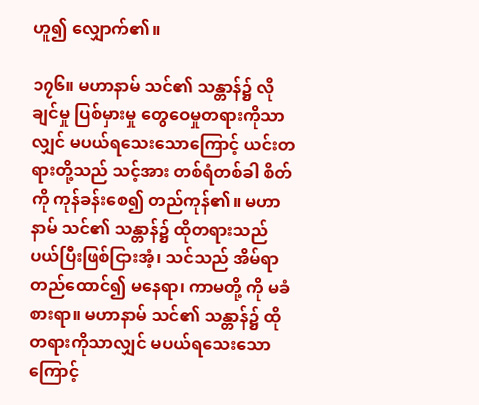ဟူ၍ လျှောက်၏။

၁၇၆။ မဟာနာမ် သင်၏ သန္တာန်၌ လိုချင်မှု ပြစ်မှားမှု တွေဝေမှုတရားကိုသာလျှင် မပယ်ရသေးသောကြောင့် ယင်းတရားတို့သည် သင့်အား တစ်ရံတစ်ခါ စိတ်ကို ကုန်ခန်းစေ၍ တည်ကုန်၏။ မဟာနာမ် သင်၏ သန္တာန်၌ ထိုတရားသည် ပယ်ပြီးဖြစ်ငြားအံ့၊ သင်သည် အိမ်ရာတည်ထောင်၍ မနေရာ၊ ကာမတို့ ကို မခံစားရာ။ မဟာနာမ် သင်၏ သန္တာန်၌ ထိုတရားကိုသာလျှင် မပယ်ရသေးသောကြောင့်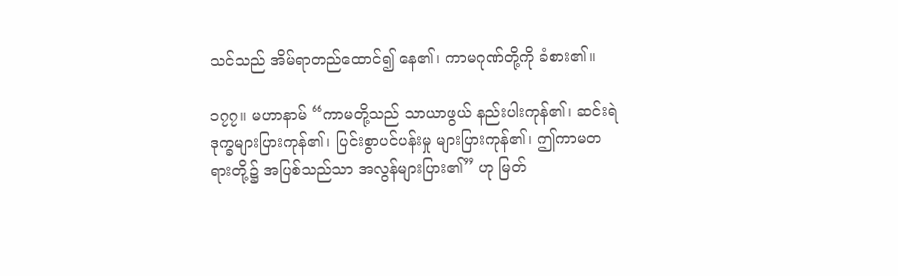သင်သည် အိမ်ရာတည်ထောင်၍ နေ၏၊ ကာမဂုဏ်တို့ကို ခံစား၏။

၁၇၇။ မဟာနာမ် “ကာမတို့သည် သာယာဖွယ် နည်းပါးကုန်၏၊ ဆင်းရဲဒုက္ခများပြားကုန်၏၊ ပြင်းစွာပင်ပန်းမှု များပြားကုန်၏၊ ဤကာမတရားတို့၌ အပြစ်သည်သာ အလွန်များပြား၏” ဟု မြတ်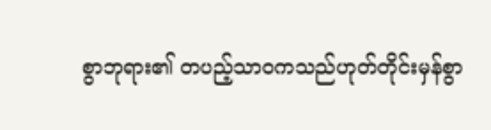စွာဘုရား၏ တပည့်သာဝကသည်ဟုတ်တိုင်းမှန်စွာ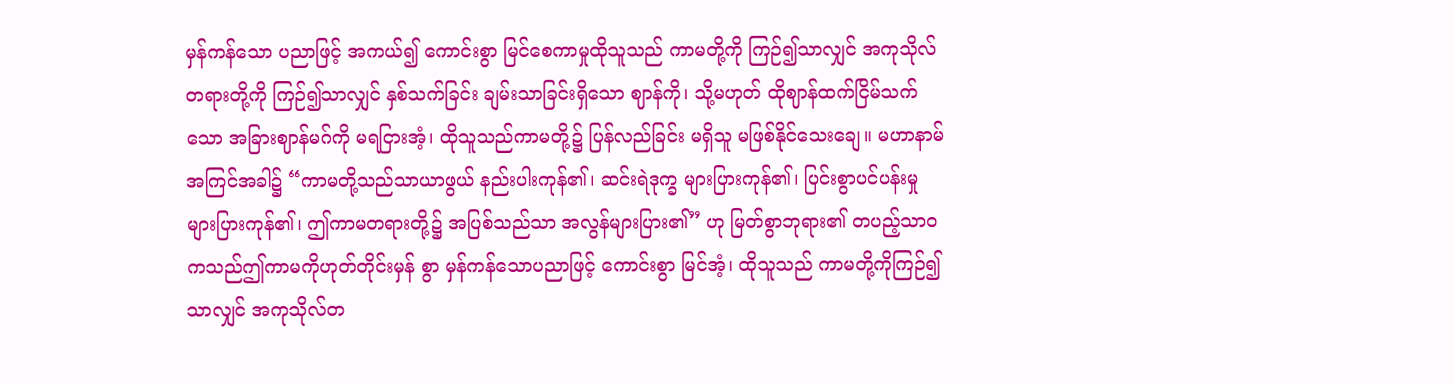မှန်ကန်သော ပညာဖြင့် အကယ်၍ ကောင်းစွာ မြင်စေကာမှုထိုသူသည် ကာမတို့ကို ကြဉ်၍သာလျှင် အကုသိုလ်တရားတို့ကို ကြဉ်၍သာလျှင် နှစ်သက်ခြင်း ချမ်းသာခြင်းရှိသော ဈာန်ကို၊ သို့မဟုတ် ထိုဈာန်ထက်ငြိမ်သက်သော အခြားဈာန်မဂ်ကို မရငြားအံ့၊ ထိုသူသည်ကာမတို့၌ ပြန်လည်ခြင်း မရှိသူ မဖြစ်နိုင်သေးချေ။ မဟာနာမ် အကြင်အခါ၌ “ကာမတို့သည်သာယာဖွယ် နည်းပါးကုန်၏၊ ဆင်းရဲဒုက္ခ များပြားကုန်၏၊ ပြင်းစွာပင်ပန်းမှု များပြားကုန်၏၊ ဤကာမတရားတို့၌ အပြစ်သည်သာ အလွန်များပြား၏” ဟု မြတ်စွာဘုရား၏ တပည့်သာဝကသည်ဤကာမကိုဟုတ်တိုင်းမှန် စွာ မှန်ကန်သောပညာဖြင့် ကောင်းစွာ မြင်အံ့၊ ထိုသူသည် ကာမတို့ကိုကြဉ်၍သာလျှင် အကုသိုလ်တ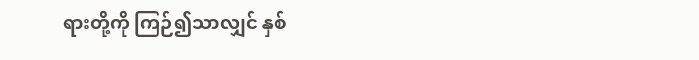ရားတို့ကို ကြဉ်၍သာလျှင် နှစ်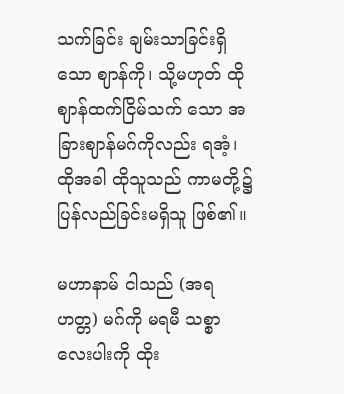သက်ခြင်း ချမ်းသာခြင်းရှိသော ဈာန်ကို၊ သို့မဟုတ် ထိုဈာန်ထက်ငြိမ်သက် သော အခြားဈာန်မဂ်ကိုလည်း ရအံ့၊ ထိုအခါ ထိုသူသည် ကာမတို့၌ပြန်လည်ခြင်းမရှိသူ ဖြစ်၏။

မဟာနာမ် ငါသည် (အရဟတ္တ) မဂ်ကို မရမီ သစ္စာလေးပါးကို ထိုး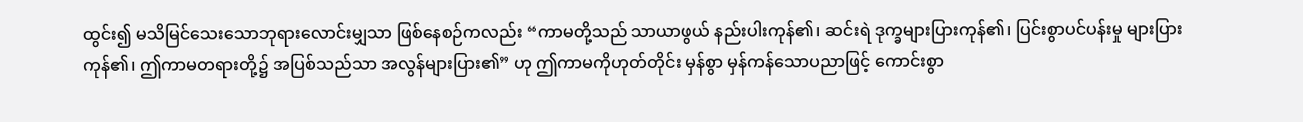ထွင်း၍ မသိမြင်သေးသောဘုရားလောင်းမျှသာ ဖြစ်နေစဉ်ကလည်း “ကာမတို့သည် သာယာဖွယ် နည်းပါးကုန်၏၊ ဆင်းရဲ ဒုက္ခများပြားကုန်၏၊ ပြင်းစွာပင်ပန်းမှု များပြားကုန်၏၊ ဤကာမတရားတို့၌ အပြစ်သည်သာ အလွန်များပြား၏” ဟု ဤကာမကိုဟုတ်တိုင်း မှန်စွာ မှန်ကန်သောပညာဖြင့် ကောင်းစွာ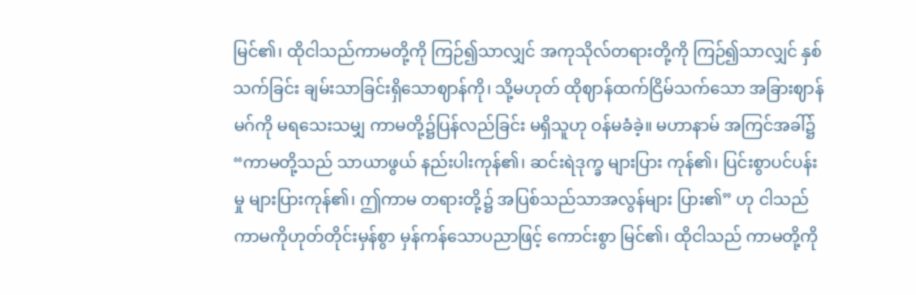မြင်၏၊ ထိုငါသည်ကာမတို့ကို ကြဉ်၍သာလျှင် အကုသိုလ်တရားတို့ကို ကြဉ်၍သာလျှင် နှစ်သက်ခြင်း ချမ်းသာခြင်းရှိသောဈာန်ကို၊ သို့မဟုတ် ထိုဈာန်ထက်ငြိမ်သက်သော အခြားဈာန်မဂ်ကို မရသေးသမျှ ကာမတို့၌ပြန်လည်ခြင်း မရှိသူဟု ဝန်မခံခဲ့။ မဟာနာမ် အကြင်အခါ်၌ “ကာမတို့သည် သာယာဖွယ် နည်းပါးကုန်၏၊ ဆင်းရဲဒုက္ခ များပြား ကုန်၏၊ ပြင်းစွာပင်ပန်းမှု များပြားကုန်၏၊ ဤကာမ တရားတို့၌ အပြစ်သည်သာအလွန်များ ပြား၏” ဟု ငါသည် ကာမကိုဟုတ်တိုင်းမှန်စွာ မှန်ကန်သောပညာဖြင့် ကောင်းစွာ မြင်၏၊ ထိုငါသည် ကာမတို့ကို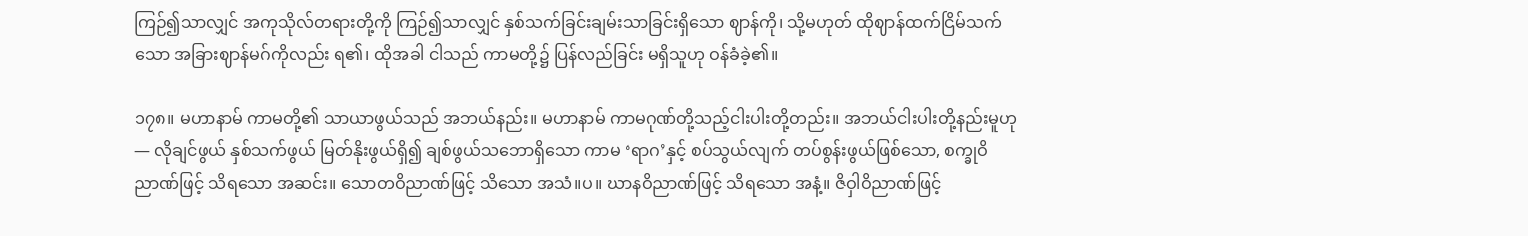ကြဉ်၍သာလျှင် အကုသိုလ်တရားတို့ကို ကြဉ်၍သာလျှင် နှစ်သက်ခြင်းချမ်းသာခြင်းရှိသော ဈာန်ကို၊ သို့မဟုတ် ထိုဈာန်ထက်ငြိမ်သက်သော အခြားဈာန်မဂ်ကိုလည်း ရ၏၊ ထိုအခါ ငါသည် ကာမတို့၌ ပြန်လည်ခြင်း မရှိသူဟု ဝန်ခံခဲ့၏။

၁၇၈။ မဟာနာမ် ကာမတို့၏ သာယာဖွယ်သည် အဘယ်နည်း။ မဟာနာမ် ကာမဂုဏ်တို့သည့်ငါးပါးတို့တည်း။ အဘယ်ငါးပါးတို့နည်းမူဟု— လိုချင်ဖွယ် နှစ်သက်ဖွယ် မြတ်နိုးဖွယ်ရှိ၍ ချစ်ဖွယ်သဘောရှိသော ကာမ ‘ရာဂ’နှင့် စပ်သွယ်လျက် တပ်စွန်းဖွယ်ဖြစ်သော, စက္ခုဝိညာဏ်ဖြင့် သိရသော အဆင်း။ သောတဝိညာဏ်ဖြင့် သိသော အသံ။ပ။ ဃာနဝိညာဏ်ဖြင့် သိရသော အနံ့။ ဇိဝှါဝိညာဏ်ဖြင့်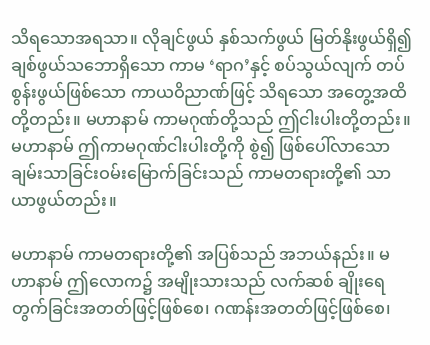သိရသောအရသာ။ လိုချင်ဖွယ် နှစ်သက်ဖွယ် မြတ်နိုးဖွယ်ရှိ၍ ချစ်ဖွယ်သဘောရှိသော ကာမ ‘ရာဂ’နှင့် စပ်သွယ်လျက် တပ်စွန်းဖွယ်ဖြစ်သော ကာယဝိညာဏ်ဖြင့် သိရသော အတွေ့အထိတို့တည်း။ မဟာနာမ် ကာမဂုဏ်တို့သည် ဤငါးပါးတို့တည်း။ မဟာနာမ် ဤကာမဂုဏ်ငါးပါးတို့ကို စွဲ၍ ဖြစ်ပေါ်လာသော ချမ်းသာခြင်းဝမ်းမြောက်ခြင်းသည် ကာမတရားတို့၏ သာယာဖွယ်တည်း။

မဟာနာမ် ကာမတရားတို့၏ အပြစ်သည် အဘယ်နည်း။ မဟာနာမ် ဤလောက၌ အမျိုးသားသည် လက်ဆစ် ချိုးရေတွက်ခြင်းအတတ်ဖြင့်ဖြစ်စေ၊ ဂဏန်းအတတ်ဖြင့်ဖြစ်စေ၊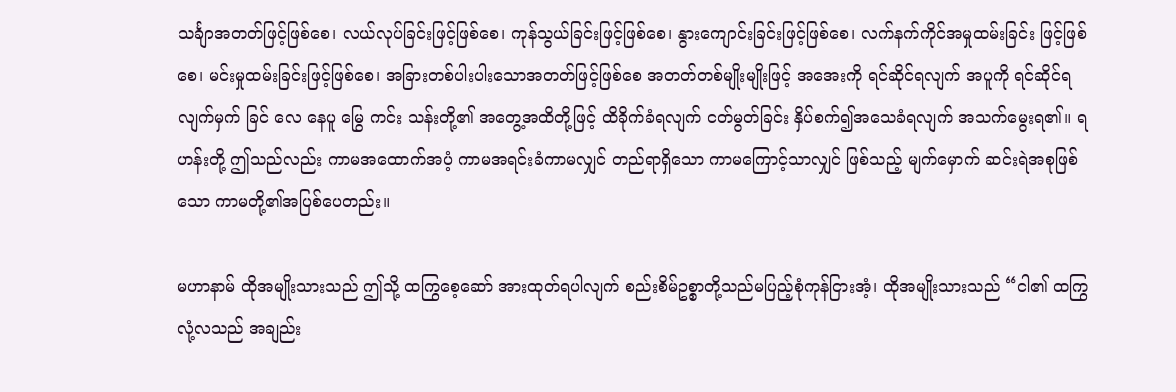သင်္ချာအတတ်ဖြင့်ဖြစ်စေ၊ လယ်လုပ်ခြင်းဖြင့်ဖြစ်စေ၊ ကုန်သွယ်ခြင်းဖြင့်ဖြစ်စေ၊ နွားကျောင်းခြင်းဖြင့်ဖြစ်စေ၊ လက်နက်ကိုင်အမှုထမ်းခြင်း ဖြင့်ဖြစ်စေ၊ မင်းမှုထမ်းခြင်းဖြင့်ဖြစ်စေ၊ အခြားတစ်ပါးပါးသောအတတ်ဖြင့်ဖြစ်စေ အတတ်တစ်မျိုးမျိုးဖြင့် အအေးကို ရင်ဆိုင်ရလျက် အပူကို ရင်ဆိုင်ရလျက်မှက် ခြင် လေ နေပူ မြွေ ကင်း သန်းတို့၏ အတွေ့အထိတို့ဖြင့် ထိခိုက်ခံရလျက် ငတ်မွတ်ခြင်း နှိပ်စက်၍အသေခံရလျက် အသက်မွေးရ၏။ ရဟန်းတို့ ဤသည်လည်း ကာမအထောက်အပံ့ ကာမအရင်းခံကာမလျှင် တည်ရာရှိသော ကာမကြောင့်သာလျှင် ဖြစ်သည့် မျက်မှောက် ဆင်းရဲအစုဖြစ်သော ကာမတို့၏အပြစ်ပေတည်း။

မဟာနာမ် ထိုအမျိုးသားသည် ဤသို့ ထကြွစေ့ဆော် အားထုတ်ရပါလျက် စည်းစိမ်ဥစ္စာတို့သည်မပြည့်စုံကုန်ငြားအံ့၊ ထိုအမျိုးသားသည် “ငါ၏ ထကြွလုံ့လသည် အချည်း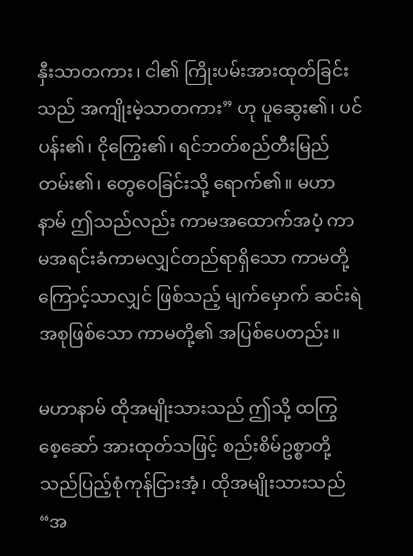နှီးသာတကား၊ ငါ၏ ကြိုးပမ်းအားထုတ်ခြင်းသည် အကျိုးမဲ့သာတကား” ဟု ပူဆွေး၏၊ ပင်ပန်း၏၊ ငိုကြွေး၏၊ ရင်ဘတ်စည်တီးမြည်တမ်း၏၊ တွေဝေခြင်းသို့ ရောက်၏။ မဟာနာမ် ဤသည်လည်း ကာမအထောက်အပံ့ ကာမအရင်းခံကာမလျှင်တည်ရာရှိသော ကာမတို့ကြောင့်သာလျှင် ဖြစ်သည့် မျက်မှောက် ဆင်းရဲအစုဖြစ်သော ကာမတို့၏ အပြစ်ပေတည်း။

မဟာနာမ် ထိုအမျိုးသားသည် ဤသို့ ထကြွ စေ့ဆော် အားထုတ်သဖြင့် စည်းစိမ်ဥစ္စာတို့သည်ပြည့်စုံကုန်ငြားအံ့၊ ထိုအမျိုးသားသည် “အ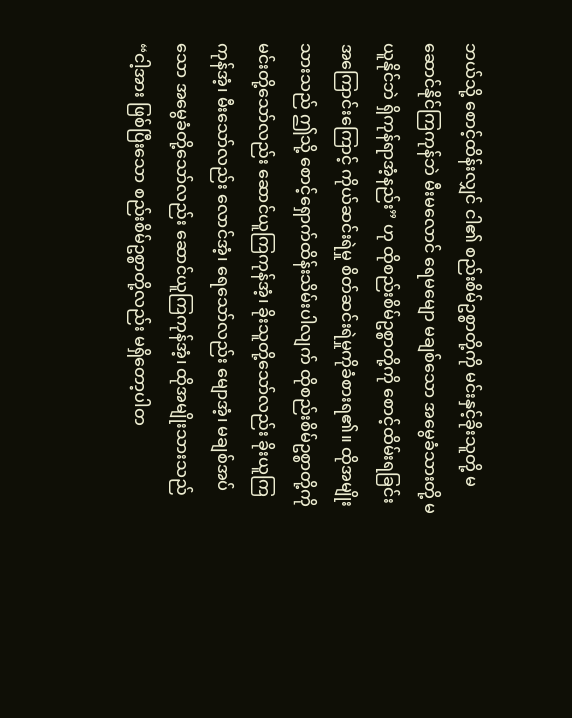ဘယ်သို့ စောင့်ထိန်းလျှင် ငါ၏ စည်းစိမ်ဥစ္စာတို့ကို မင်းနှင့်ခိုးသူတို့ မဆောင်နိုင်ကြကုန်ဘဲ မီးမလောင် ရေမမျော မချစ်သော အမွေခံသားတို့ မယူနိုင်ဘဲ ရှိကုန်ရာအံ့နည်း” ဟု ထိုစည်းစိမ်ဥစ္စာတို့ကို စောင့်ထိမ်းရခြင်း အကြောင်းကြောင့် ကိုယ်ဆင်းရဲမှု စိတ်ဆင်းရဲမှုကိုခံစားရ၏။ ထိုအမျိုးသားသည် ဤသို့ စောင့်ရှောက်ထိန်းသိမ်းပါလျက် ထိုစည်းစိမ်ဥစ္စာတို့ကို မင်းတို့သော်လည်း ဆောင်ယူကြကုန်အံ့၊ ခိုးသူတို့သော်လည်း ခိုးယူကြကုန်အံ့၊ မီးသော်လည်း လောင်အံ့၊ ရေသော်လည်း မျောအံ့၊ မချစ်အပ်သော အမွေခံတို့သော်လည်း ဆောင်ယူကြကုန်အံ့၊ ထိုအမျိုးသားသည် “ငါ့အား ဖြစ်ပြီးသော စည်းစိမ်ဥစ္စာတို့လည်း မရှိတော့ပါတ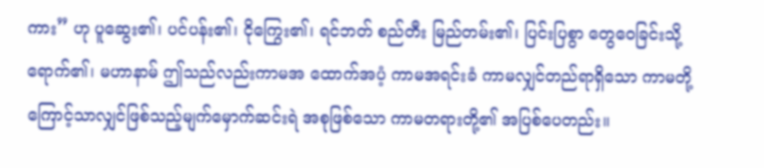ကား” ဟု ပူဆွေး၏၊ ပင်ပန်း၏၊ ငိုကြွေး၏၊ ရင်ဘတ် စည်တီး မြည်တမ်း၏၊ ပြင်းပြစွာ တွေဝေခြင်းသို့ ရောက်၏၊ မဟာနာမ် ဤသည်လည်းကာမအ ထောက်အပံ့ ကာမအရင်းခံ ကာမလျှင်တည်ရာရှိသော ကာမတို့ကြောင့်သာလျှင်ဖြစ်သည့်မျက်မှောက်ဆင်းရဲ အစုဖြစ်သော ကာမတရားတို့၏ အပြစ်ပေတည်း။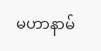မဟာနာမ်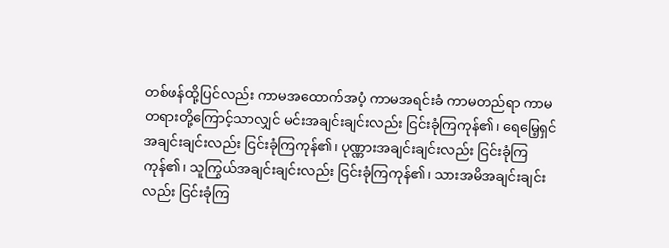တစ်ဖန်ထို့ပြင်လည်း ကာမအထောက်အပံ့ ကာမအရင်းခံ ကာမတည်ရာ ကာမတရားတို့ကြောင့်သာလျှင် မင်းအချင်းချင်းလည်း ငြင်းခုံကြကုန်၏၊ ရေမြေ့ရှင်အချင်းချင်းလည်း ငြင်းခုံကြကုန်၏၊ ပုဏ္ဏားအချင်းချင်းလည်း ငြင်းခုံကြကုန်၏၊ သူကြွယ်အချင်းချင်းလည်း ငြင်းခုံကြကုန်၏၊ သားအမိအချင်းချင်းလည်း ငြင်းခုံကြ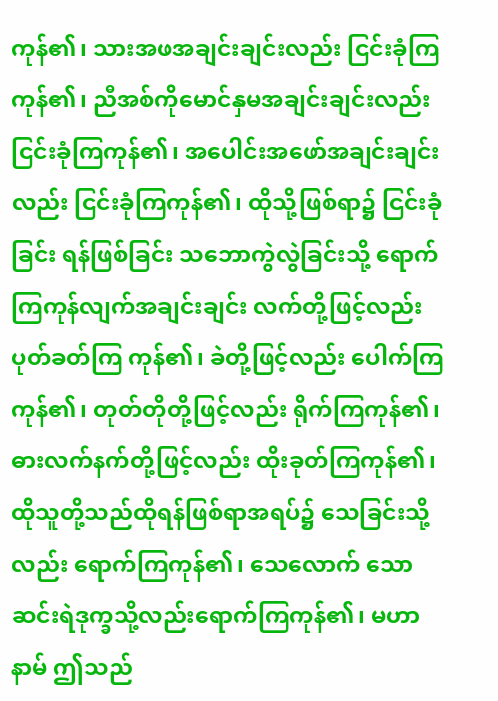ကုန်၏၊ သားအဖအချင်းချင်းလည်း ငြင်းခုံကြကုန်၏၊ ညီအစ်ကိုမောင်နှမအချင်းချင်းလည်း ငြင်းခုံကြကုန်၏၊ အပေါင်းအဖော်အချင်းချင်းလည်း ငြင်းခုံကြကုန်၏၊ ထိုသို့ဖြစ်ရာ၌ ငြင်းခုံခြင်း ရန်ဖြစ်ခြင်း သဘောကွဲလွဲခြင်းသို့ ရောက်ကြကုန်လျက်အချင်းချင်း လက်တို့ဖြင့်လည်း ပုတ်ခတ်ကြ ကုန်၏၊ ခဲတို့ဖြင့်လည်း ပေါက်ကြကုန်၏၊ တုတ်တိုတို့ဖြင့်လည်း ရိုက်ကြကုန်၏၊ ဓားလက်နက်တို့ဖြင့်လည်း ထိုးခုတ်ကြကုန်၏၊ ထိုသူတို့သည်ထိုရန်ဖြစ်ရာအရပ်၌ သေခြင်းသို့လည်း ရောက်ကြကုန်၏၊ သေလောက် သော ဆင်းရဲဒုက္ခသို့လည်းရောက်ကြကုန်၏၊ မဟာနာမ် ဤသည်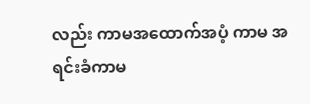လည်း ကာမအထောက်အပံ့ ကာမ အရင်းခံကာမ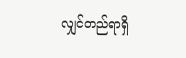လျှင်တည်ရာရှိ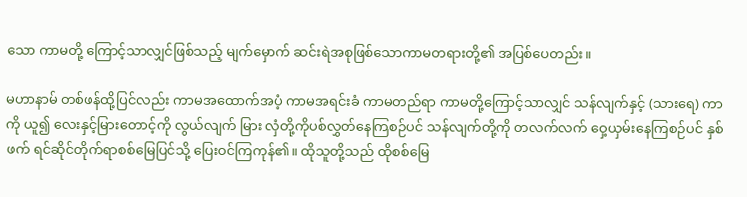သော ကာမတို့ ကြောင့်သာလျှင်ဖြစ်သည့် မျက်မှောက် ဆင်းရဲအစုဖြစ်သောကာမတရားတို့၏ အပြစ်ပေတည်း။

မဟာနာမ် တစ်ဖန်ထို့ပြင်လည်း ကာမအထောက်အပံ့ ကာမအရင်းခံ ကာမတည်ရာ ကာမတို့ကြောင့်သာလျှင် သန်လျက်နှင့် (သားရေ) ကာကို ယူ၍ လေးနှင့်မြားတောင့်ကို လွယ်လျက် မြား လှံတို့ကိုပစ်လွှတ်နေကြစဉ်ပင် သန်လျက်တို့ကို တလက်လက် ဝှေ့ယှမ်းနေကြစဉ်ပင် နှစ်ဖက် ရင်ဆိုင်တိုက်ရာစစ်မြေပြင်သို့ ပြေးဝင်ကြကုန်၏။ ထိုသူတို့သည် ထိုစစ်မြေ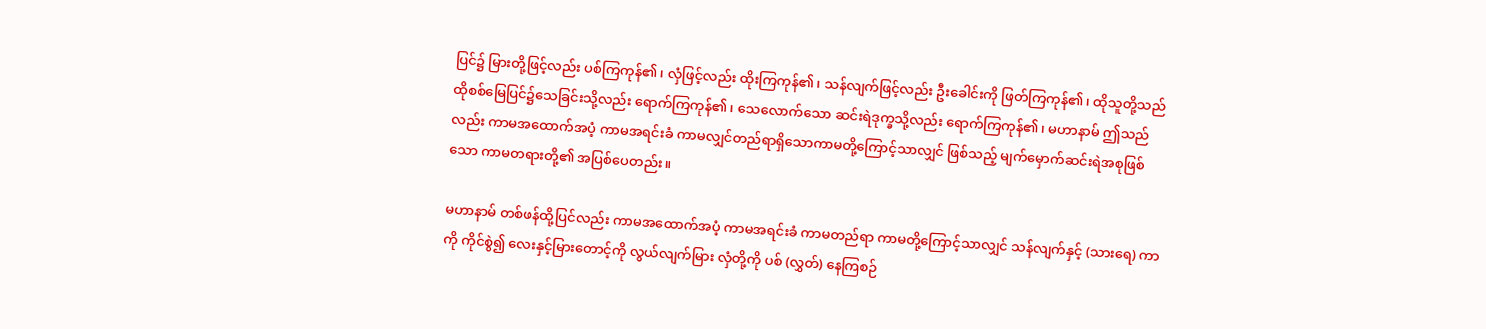ပြင်၌ မြားတို့ဖြင့်လည်း ပစ်ကြကုန်၏၊ လှံဖြင့်လည်း ထိုးကြကုန်၏၊ သန်လျက်ဖြင့်လည်း ဦးခေါင်းကို ဖြတ်ကြကုန်၏၊ ထိုသူတို့သည် ထိုစစ်မြေပြင်၌သေခြင်းသို့လည်း ရောက်ကြကုန်၏၊ သေလောက်သော ဆင်းရဲဒုက္ခသို့လည်း ရောက်ကြကုန်၏၊ မဟာနာမ် ဤသည်လည်း ကာမအထောက်အပံ့ ကာမအရင်းခံ ကာမလျှင်တည်ရာရှိသောကာမတို့ကြောင့်သာလျှင် ဖြစ်သည့် မျက်မှောက်ဆင်းရဲအစုဖြစ်သော ကာမတရားတို့၏ အပြစ်ပေတည်း။

မဟာနာမ် တစ်ဖန်ထို့ပြင်လည်း ကာမအထောက်အပံ့ ကာမအရင်းခံ ကာမတည်ရာ ကာမတို့ကြောင့်သာလျှင် သန်လျက်နှင့် (သားရေ) ကာကို ကိုင်စွဲ၍ လေးနှင့်မြားတောင့်ကို လွယ်လျက်မြား လှံတို့ကို ပစ် (လွှတ်) နေကြစဉ်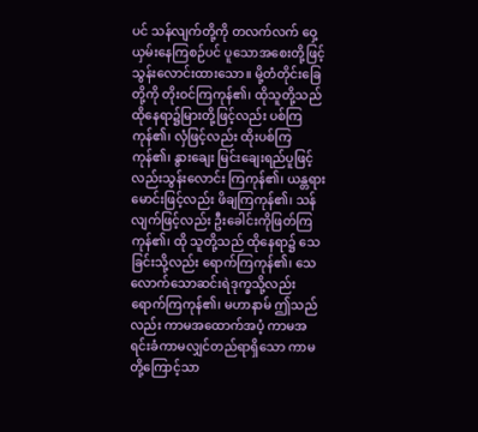ပင် သန်လျက်တို့ကို တလက်လက် ဝှေ့ယှမ်းနေကြစဉ်ပင် ပူသောအစေးတို့ဖြင့် သွန်းလောင်းထားသော။ မို့တံတိုင်းခြေတို့ကို တိုးဝင်ကြကုန်၏၊ ထိုသူတို့သည် ထိုနေရာ၌မြားတို့ဖြင့်လည်း ပစ်ကြကုန်၏၊ လှံဖြင့်လည်း ထိုးပစ်ကြကုန်၏၊ နွားချေး မြင်းချေးရည်ပူဖြင့်လည်းသွန်းလောင်း ကြကုန်၏၊ ယန္တရားမောင်းဖြင့်လည်း ဖိချကြကုန်၏၊ သန်လျက်ဖြင့်လည်း ဦးခေါင်းကိုဖြတ်ကြကုန်၏၊ ထို သူတို့သည် ထိုနေရာ၌ သေခြင်းသို့လည်း ရောက်ကြကုန်၏၊ သေလောက်သောဆင်းရဲဒုက္ခသို့လည်း ရောက်ကြကုန်၏၊ မဟာနာမ် ဤသည်လည်း ကာမအထောက်အပံ့ ကာမအရင်းခံကာမလျှင်တည်ရာရှိသော ကာမတို့ကြောင့်သာ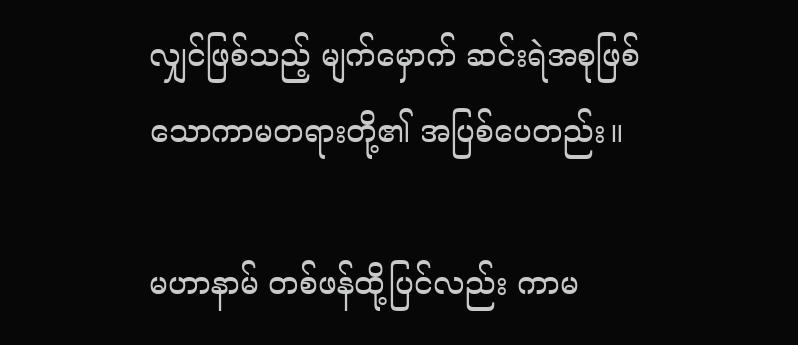လျှင်ဖြစ်သည့် မျက်မှောက် ဆင်းရဲအစုဖြစ်သောကာမတရားတို့၏ အပြစ်ပေတည်း။

မဟာနာမ် တစ်ဖန်ထို့ပြင်လည်း ကာမ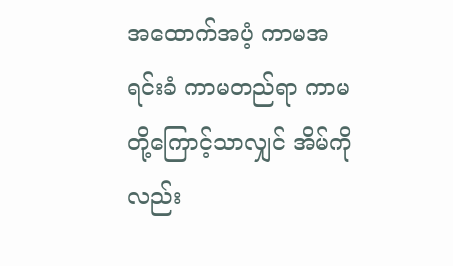အထောက်အပံ့ ကာမအရင်းခံ ကာမတည်ရာ ကာမတို့ကြောင့်သာလျှင် အိမ်ကိုလည်း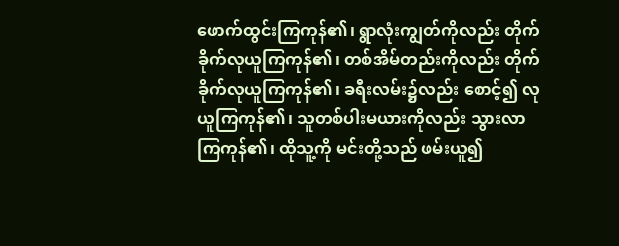ဖောက်ထွင်းကြကုန်၏၊ ရွာလုံးကျွတ်ကိုလည်း တိုက်ခိုက်လုယူကြကုန်၏၊ တစ်အိမ်တည်းကိုလည်း တိုက်ခိုက်လုယူကြကုန်၏၊ ခရီးလမ်း၌လည်း စောင့်၍ လုယူကြကုန်၏၊ သူတစ်ပါးမယားကိုလည်း သွားလာကြကုန်၏၊ ထိုသူ့ကို မင်းတို့သည် ဖမ်းယူ၍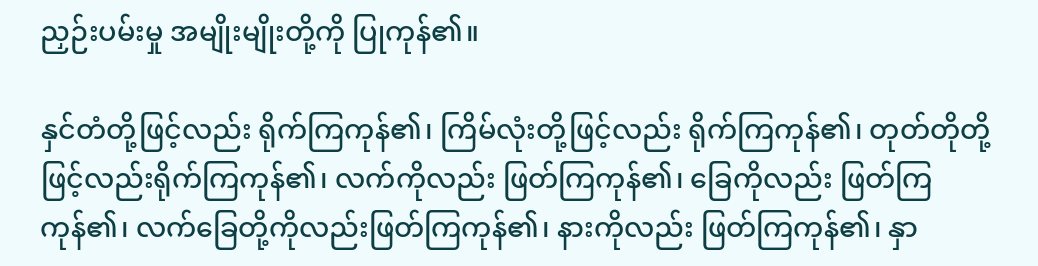ညှဉ်းပမ်းမှု အမျိုးမျိုးတို့ကို ပြုကုန်၏။

နှင်တံတို့ဖြင့်လည်း ရိုက်ကြကုန်၏၊ ကြိမ်လုံးတို့ဖြင့်လည်း ရိုက်ကြကုန်၏၊ တုတ်တိုတို့ဖြင့်လည်းရိုက်ကြကုန်၏၊ လက်ကိုလည်း ဖြတ်ကြကုန်၏၊ ခြေကိုလည်း ဖြတ်ကြကုန်၏၊ လက်ခြေတို့ကိုလည်းဖြတ်ကြကုန်၏၊ နားကိုလည်း ဖြတ်ကြကုန်၏၊ နှာ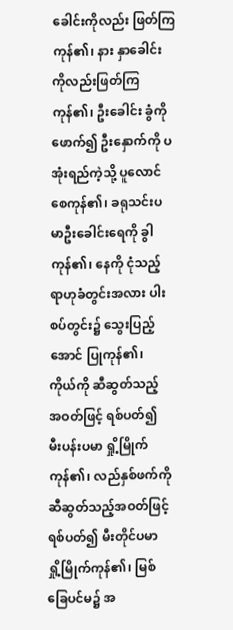ခေါင်းကိုလည်း ဖြတ်ကြကုန်၏၊ နား နှာခေါင်းကိုလည်းဖြတ်ကြကုန်၏၊ ဦးခေါင်း ခွံကို ဖောက်၍ ဦးနှောက်ကို ပအုံးရည်ကဲ့သို့ ပူလောင်စေကုန်၏၊ ခရုသင်းပမာဦးခေါင်းရေကို ခွါကုန်၏၊ နေကို ငုံသည့် ရာဟုခံတွင်းအလား ပါးစပ်တွင်း၌ သွေးပြည့်အောင် ပြုကုန်၏၊ ကိုယ်ကို ဆီဆွတ်သည့် အဝတ်ဖြင့် ရစ်ပတ်၍ မီးပန်းပမာ ရှို့မြိုက်ကုန်၏၊ လည်နှစ်ဖက်ကို ဆီဆွတ်သည့်အဝတ်ဖြင့် ရစ်ပတ်၍ မီးတိုင်ပမာ ရှို့မြိုက်ကုန်၏၊ မြစ်ခြေပင်မ၌ အ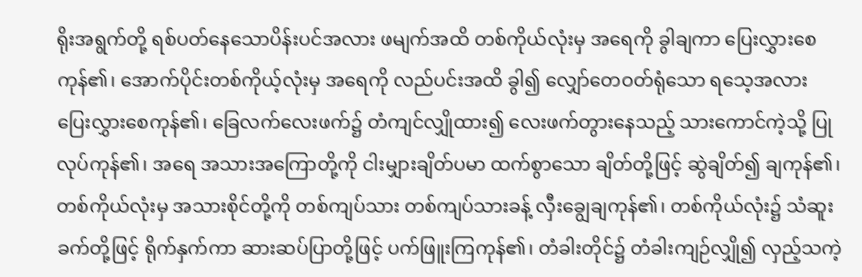ရိုးအရွက်တို့ ရစ်ပတ်နေသောပိန်းပင်အလား ဖမျက်အထိ တစ်ကိုယ်လုံးမှ အရေကို ခွါချကာ ပြေးလွှားစေကုန်၏၊ အောက်ပိုင်းတစ်ကိုယ့်လုံးမှ အရေကို လည်ပင်းအထိ ခွါ၍ လျှော်တေဝတ်ရုံသော ရသေ့အလား ပြေးလွှားစေကုန်၏၊ ခြေလက်လေးဖက်၌ တံကျင်လျှိုထား၍ လေးဖက်တွားနေသည့် သားကောင်ကဲ့သို့ ပြုလုပ်ကုန်၏၊ အရေ အသားအကြောတို့ကို ငါးမျှားချိတ်ပမာ ထက်စွာသော ချိတ်တို့ဖြင့် ဆွဲချိတ်၍ ချကုန်၏၊ တစ်ကိုယ်လုံးမှ အသားစိုင်တို့ကို တစ်ကျပ်သား တစ်ကျပ်သားခန့် လှီးချွေချကုန်၏၊ တစ်ကိုယ်လုံး၌ သံဆူးခက်တို့ဖြင့် ရိုက်နှက်ကာ ဆားဆပ်ပြာတို့ဖြင့် ပက်ဖြူးကြကုန်၏၊ တံခါးတိုင်၌ တံခါးကျဉ်လျှို၍ လှည့်သကဲ့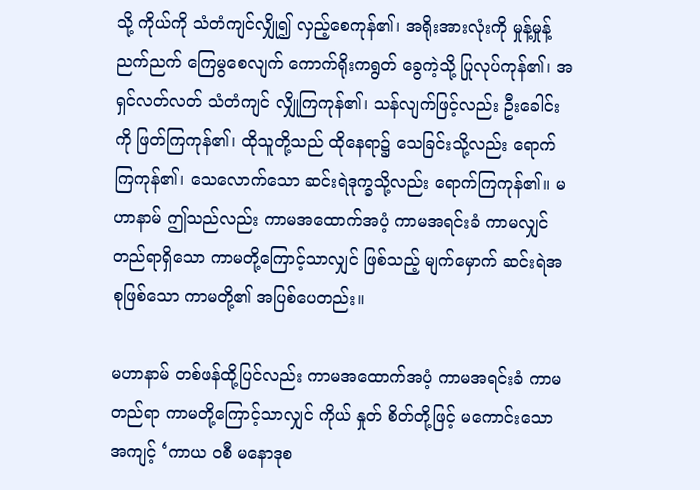သို့ ကိုယ်ကို သံတံကျင်လျှို၍ လှည့်စေကုန်၏၊ အရိုးအားလုံးကို မှုန့်မှုန့်ညက်ညက် ကြေမွစေလျက် ကောက်ရိုးကရွတ် ခွေကဲ့သို့ ပြုလုပ်ကုန်၏၊ အရှင်လတ်လတ် သံတံကျင် လျှိုကြကုန်၏၊ သန်လျက်ဖြင့်လည်း ဦးခေါင်းကို ဖြတ်ကြကုန်၏၊ ထိုသူတို့သည် ထိုနေရာ၌ သေခြင်းသို့လည်း ရောက်ကြကုန်၏၊ သေလောက်သော ဆင်းရဲဒုက္ခသို့လည်း ရောက်ကြကုန်၏။ မဟာနာမ် ဤသည်လည်း ကာမအထောက်အပံ့ ကာမအရင်းခံ ကာမလျှင်တည်ရာရှိသော ကာမတို့ကြောင့်သာလျှင် ဖြစ်သည့် မျက်မှောက် ဆင်းရဲအစုဖြစ်သော ကာမတို့၏ အပြစ်ပေတည်း။

မဟာနာမ် တစ်ဖန်ထို့ပြင်လည်း ကာမအထောက်အပံ့ ကာမအရင်းခံ ကာမတည်ရာ ကာမတို့ကြောင့်သာလျှင် ကိုယ် နှုတ် စိတ်တို့ဖြင့် မကောင်းသော အကျင့် ‘ကာယ ဝစီ မနောဒုစ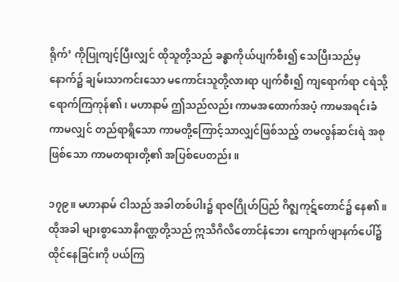ရိုက်’ ကိုပြုကျင့်ပြီးလျှင် ထိုသူတို့သည် ခန္ဓာကိုယ်ပျက်စီး၍ သေပြီးသည်မှ နောက်၌ ချမ်းသာကင်းသော မကောင်းသူတို့လားရာ ပျက်စီး၍ ကျရောက်ရာ ငရဲသို့ ရောက်ကြကုန်၏၊ မဟာနာမ် ဤသည်လည်း ကာမအထောက်အပံ့ ကာမအရင်းခံ ကာမလျှင် တည်ရာရ္ဂိသော ကာမတို့ကြောင့်သာလျှင်ဖြစ်သည့် တမလွန်ဆင်းရဲ အစုဖြစ်သော ကာမတရားတို့၏ အပြစ်ပေတည်း။

၁၇၉။ မဟာနာမ် ငါသည် အခါတစ်ပါး၌ ရာဇဂြိုဟ်ပြည် ဂိဇ္ဈကုဋ်တောင်၌ နေ၏။ ထိုအခါ များစွာသောနိဂဏ္ဌတို့သည် ဣသိဂိလိတောင်နံဘေး ကျောက်ဖျာနက်ပေါ်၌ ထိုင်နေခြင်းကို ပယ်ကြ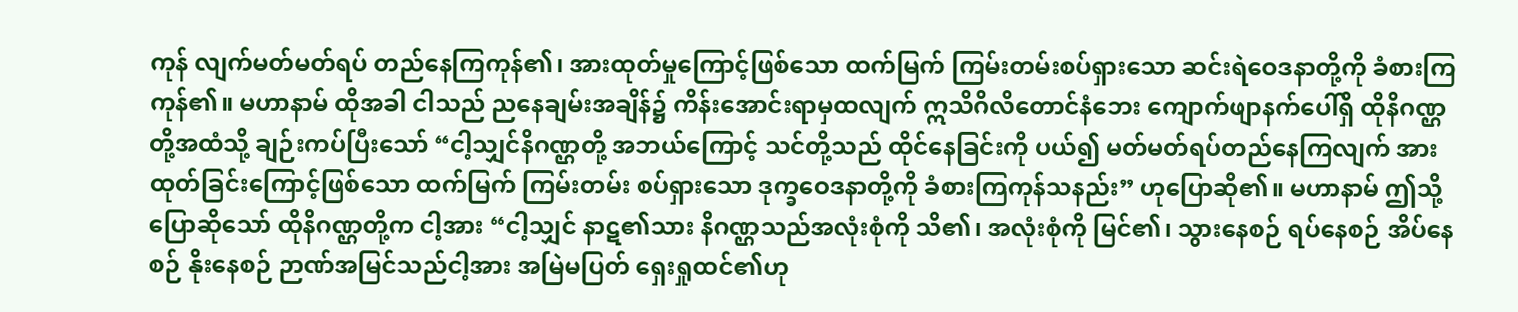ကုန် လျက်မတ်မတ်ရပ် တည်နေကြကုန်၏၊ အားထုတ်မှုကြောင့်ဖြစ်သော ထက်မြက် ကြမ်းတမ်းစပ်ရှားသော ဆင်းရဲဝေဒနာတို့ကို ခံစားကြကုန်၏။ မဟာနာမ် ထိုအခါ ငါသည် ညနေချမ်းအချိန်၌ ကိန်းအောင်းရာမှထလျက် ဣသိဂိလိတောင်နံဘေး ကျောက်ဖျာနက်ပေါ်ရှိ ထိုနိဂဏ္ဌတို့အထံသို့ ချဉ်းကပ်ပြီးသော် “ငါ့သျှင်နိဂဏ္ဌတို့ အဘယ်ကြောင့် သင်တို့သည် ထိုင်နေခြင်းကို ပယ်၍ မတ်မတ်ရပ်တည်နေကြလျက် အားထုတ်ခြင်းကြောင့်ဖြစ်သော ထက်မြက် ကြမ်းတမ်း စပ်ရှားသော ဒုက္ခဝေဒနာတို့ကို ခံစားကြကုန်သနည်း” ဟုပြောဆို၏။ မဟာနာမ် ဤသို့ ပြောဆိုသော် ထိုနိဂဏ္ဌတို့က ငါ့အား “ငါ့သျှင် နာဋ၏သား နိဂဏ္ဌသည်အလုံးစုံကို သိ၏၊ အလုံးစုံကို မြင်၏၊ သွားနေစဉ် ရပ်နေစဉ် အိပ်နေစဉ် နိုးနေစဉ် ဉာဏ်အမြင်သည်ငါ့အား အမြဲမပြတ် ရှေးရှုထင်၏ဟု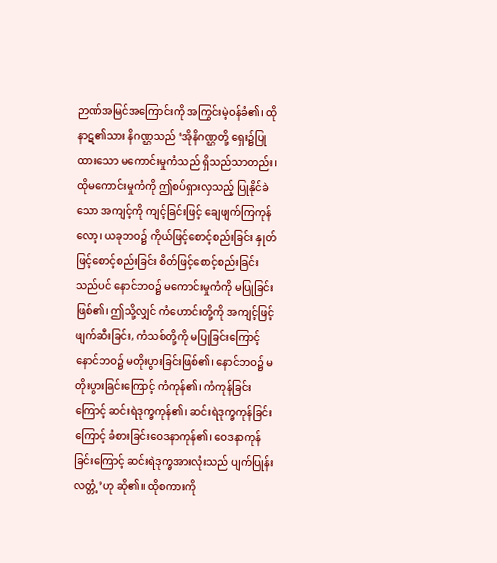ဉာဏ်အမြင်အကြောင်းကို အကြွင်းမဲ့ဝန်ခံ၏၊ ထိုနာဋ၏သား နိဂဏ္ဌသည် ‘အိုနိဂဏ္ဌတို့ ရှေး၌ပြုထားသော မကောင်းမှုကံသည် ရှိသည်သာတည်း၊ ထိုမကောင်းမှုကံကို ဤစပ်ရှားလှသည့် ပြုနိုင်ခဲသော အကျင့်ကို ကျင့်ခြင်းဖြင့် ချေဖျက်ကြကုန်လော့၊ ယခုဘဝ၌ ကိုယ်ဖြင့်စောင့်စည်းခြင်း နှုတ်ဖြင့်စောင့်စည်းခြင်း စိတ်ဖြင့်စောင့်စည်းခြင်းသည်ပင် နောင်ဘဝ၌ မကောင်းမှုကံကို မပြုခြင်းဖြစ်၏၊ ဤသို့လျှင် ကံဟောင်းတို့ကို အကျင့်ဖြင့် ဖျက်ဆီးခြင်း, ကံသစ်တို့ကို မပြုခြင်းကြောင့် နောင်ဘဝ၌ မတိုးပွားခြင်းဖြစ်၏၊ နောင်ဘဝ၌ မတိုးပွားခြင်းကြောင့် ကံကုန်၏၊ ကံကုန်ခြင်းကြောင့် ဆင်းရဲဒုက္ခကုန်၏၊ ဆင်းရဲဒုက္ခကုန်ခြင်းကြောင့် ခံစားခြင်းဝေဒနာကုန်၏၊ ဝေဒနာကုန်ခြင်းကြောင့် ဆင်းရဲဒုက္ခအားလုံးသည် ပျက်ပြုန်းလတ္တံ့’ဟု ဆို၏။ ထိုစကားကို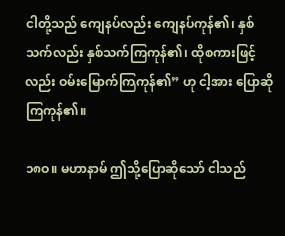ငါတို့သည် ကျေနပ်လည်း ကျေနပ်ကုန်၏၊ နှစ်သက်လည်း နှစ်သက်ကြကုန်၏၊ ထိုစကားဖြင့်လည်း ဝမ်းမြောက်ကြကုန်၏” ဟု ငါ့အား ပြောဆိုကြကုန်၏။

၁၈ဝ။ မဟာနာမ် ဤသို့ပြောဆိုသော် ငါသည်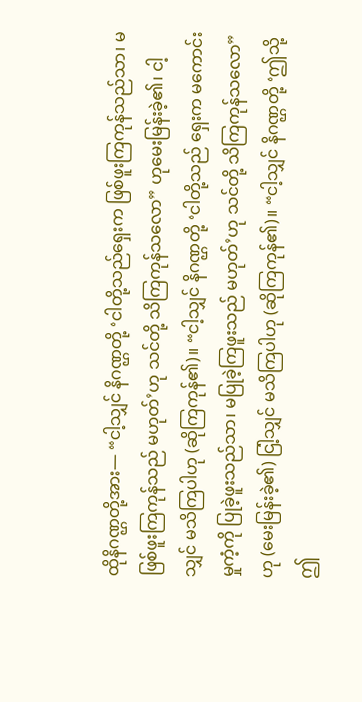ထိုနိဂဏ္ဌတို့အား— “ငါ့သျှင် နိဂဏ္ဌတို့ ‘ငါတို့သည်ရှေးက ဖြစ်ဖူးကြကုန်သည်သာ၊ မဖြစ်ဖူးကြကုန်သည် မဟုတ်’ဟု သင်တို့ သိကြကုန်သလော” ဟုမေးမြန်းခဲ့၏၊ ငါ့သျှင် မသိကြပါဟု (ဆိုကြကုန်၏)။ “ငါ့သျှင် နိဂဏ္ဌတို့ ‘ငါတို့သည် ရှေးက မကောင်းမှုကံ့ကို ပြုခဲ့ဖူးသည်သာ၊ မပြုခဲ့ကြဖူးသည် မဟုတ်’ဟု သင်တို့ သိကြကုန်သလော” ဟု (မေးမြန်းခဲ့၏) ငြါ့သျှင် မသိကြပါဟု (ဆိုကြကုန်၏)။ “ငါ့သျှင် နိဂဏ္ဌတို့ ‘ဤသို့ ဤ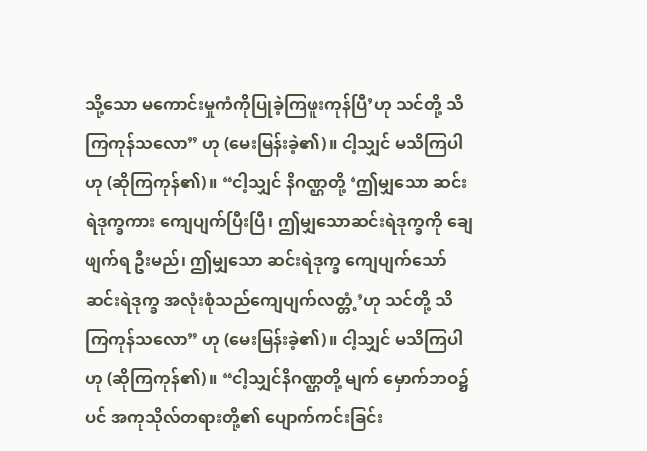သို့သော မကောင်းမှုကံကိုပြုခဲ့ကြဖူးကုန်ပြီ’ဟု သင်တို့ သိကြကုန်သလော” ဟု (မေးမြန်းခဲ့၏)။ ငါ့သျှင် မသိကြပါဟု (ဆိုကြကုန်၏)။ “ငါ့သျှင် နိဂဏ္ဌတို့ ‘ဤမျှသော ဆင်းရဲဒုက္ခကား ကျေပျက်ပြီးပြီ၊ ဤမျှသောဆင်းရဲဒုက္ခကို ချေဖျက်ရ ဦးမည်၊ ဤမျှသော ဆင်းရဲဒုက္ခ ကျေပျက်သော် ဆင်းရဲဒုက္ခ အလုံးစုံသည်ကျေပျက်လတ္တံ့’ဟု သင်တို့ သိကြကုန်သလော” ဟု (မေးမြန်းခဲ့၏)။ ငါ့သျှင် မသိကြပါဟု (ဆိုကြကုန်၏)။ “ငါ့သျှင်နိဂဏ္ဌတို့ မျက် မှောက်ဘဝ၌ပင် အကုသိုလ်တရားတို့၏ ပျောက်ကင်းခြင်း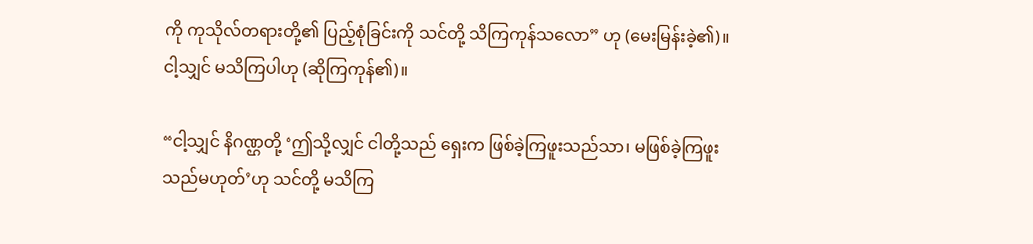ကို ကုသိုလ်တရားတို့၏ ပြည့်စုံခြင်းကို သင်တို့ သိကြကုန်သလော” ဟု (မေးမြန်းခဲ့၏)။ ငါ့သျှင် မသိကြပါဟု (ဆိုကြကုန်၏)။

“ငါ့သျှင် နိဂဏ္ဌတို့ ‘ဤသို့လျှင် ငါတို့သည် ရှေးက ဖြစ်ခဲ့ကြဖူးသည်သာ၊ မဖြစ်ခဲ့ကြဖူးသည်မဟုတ်’ဟု သင်တို့ မသိကြ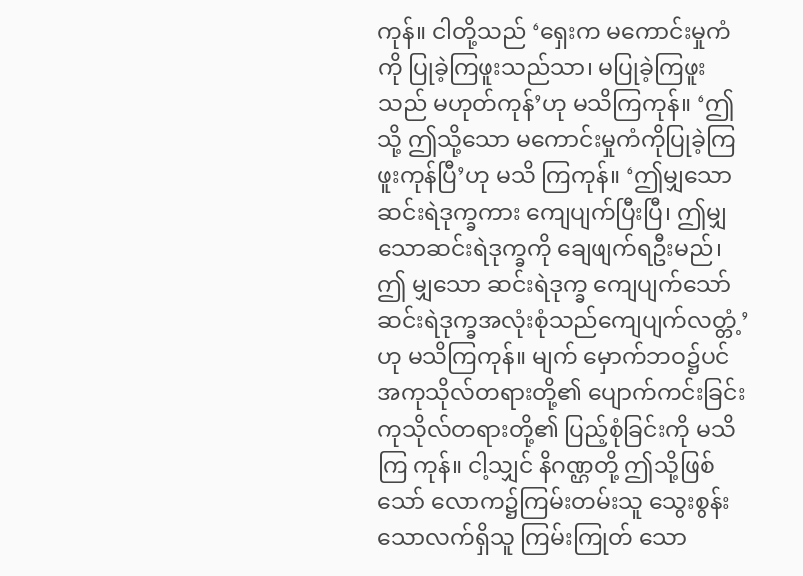ကုန်။ ငါတို့သည် ‘ရှေးက မကောင်းမှုကံကို ပြုခဲ့ကြဖူးသည်သာ၊ မပြုခဲ့ကြဖူး သည် မဟုတ်ကုန်’ဟု မသိကြကုန်။ ‘ဤသို့ ဤသို့သော မကောင်းမှုကံကိုပြုခဲ့ကြဖူးကုန်ပြီ’ဟု မသိ ကြကုန်။ ‘ဤမျှသော ဆင်းရဲဒုက္ခကား ကျေပျက်ပြီးပြီ၊ ဤမျှသောဆင်းရဲဒုက္ခကို ချေဖျက်ရဦးမည်၊ ဤ မျှသော ဆင်းရဲဒုက္ခ ကျေပျက်သော် ဆင်းရဲဒုက္ခအလုံးစုံသည်ကျေပျက်လတ္တံ့’ဟု မသိကြကုန်။ မျက် မှောက်ဘဝ၌ပင် အကုသိုလ်တရားတို့၏ ပျောက်ကင်းခြင်းကုသိုလ်တရားတို့၏ ပြည့်စုံခြင်းကို မသိကြ ကုန်။ ငါ့သျှင် နိဂဏ္ဌတို့ ဤသို့ဖြစ်သော် လောက၌ကြမ်းတမ်းသူ သွေးစွန်းသောလက်ရှိသူ ကြမ်းကြုတ် သော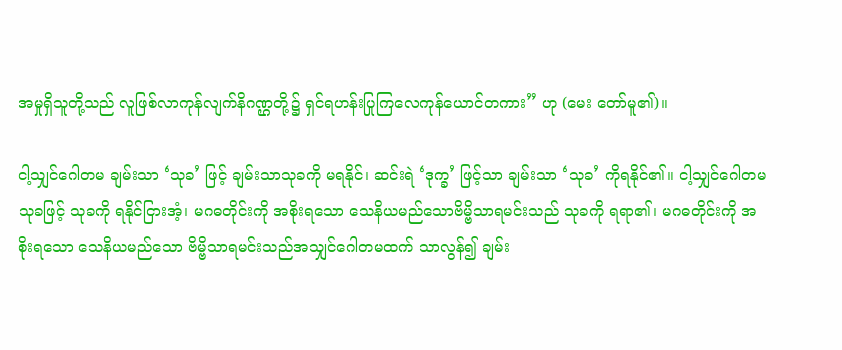အမှုရှိသူတို့သည် လူဖြစ်လာကုန်လျက်နိဂဏ္ဌတို့၌ ရှင်ရဟန်းပြုကြလေကုန်ယောင်တကား” ဟု (မေး တော်မူ၏)။

ငါ့သျှင်ဂေါတမ ချမ်းသာ ‘သုခ’ ဖြင့် ချမ်းသာသုခကို မရနိုင်၊ ဆင်းရဲ ‘ဒုက္ခ’ ဖြင့်သာ ချမ်းသာ ‘သုခ’ ကိုရနိုင်၏။ ငါ့သျှင်ဂေါတမ သုခဖြင့် သုခကို ရနိုင်ငြားအံ့၊ မဂဓတိုင်းကို အစိုးရသော သေနိယမည်သောဗိမ္ဗိသာရမင်းသည် သုခကို ရရာ၏၊ မဂဓတိုင်းကို အစိုးရသော သေနိယမည်သော ဗိမ္ဗိသာရမင်းသည်အသျှင်ဂေါတမထက် သာလွန်၍ ချမ်း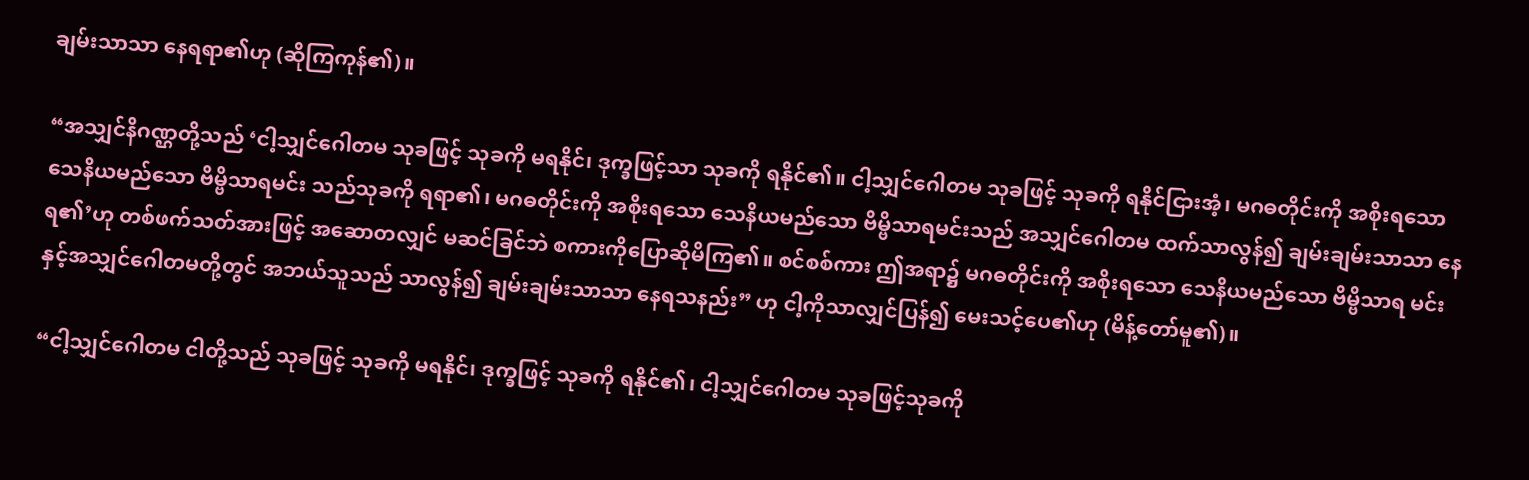ချမ်းသာသာ နေရရာ၏ဟု (ဆိုကြကုန်၏)။

“အသျှင်နိဂဏ္ဌတို့သည် ‘ငါ့သျှင်ဂေါတမ သုခဖြင့် သုခကို မရနိုင်၊ ဒုက္ခဖြင့်သာ သုခကို ရနိုင်၏။ ငါ့သျှင်ဂေါတမ သုခဖြင့် သုခကို ရနိုင်ငြားအံ့၊ မဂဓတိုင်းကို အစိုးရသော သေနိယမည်သော ဗိမ္ဗိသာရမင်း သည်သုခကို ရရာ၏၊ မဂဓတိုင်းကို အစိုးရသော သေနိယမည်သော ဗိမ္ဗိသာရမင်းသည် အသျှင်ဂေါတမ ထက်သာလွန်၍ ချမ်းချမ်းသာသာ နေရ၏’ဟု တစ်ဖက်သတ်အားဖြင့် အဆောတလျှင် မဆင်ခြင်ဘဲ စကားကိုပြောဆိုမိကြ၏။ စင်စစ်ကား ဤအရာ၌ မဂဓတိုင်းကို အစိုးရသော သေနိယမည်သော ဗိမ္ဗိသာရ မင်းနှင့်အသျှင်ဂေါတမတို့တွင် အဘယ်သူသည် သာလွန်၍ ချမ်းချမ်းသာသာ နေရသနည်း” ဟု ငါ့ကိုသာလျှင်ပြန်၍ မေးသင့်ပေ၏ဟု (မိန့်တော်မူ၏)။

“ငါ့သျှင်ဂေါတမ ငါတို့သည် သုခဖြင့် သုခကို မရနိုင်၊ ဒုက္ခဖြင့် သုခကို ရနိုင်၏၊ ငါ့သျှင်ဂေါတမ သုခဖြင့်သုခကို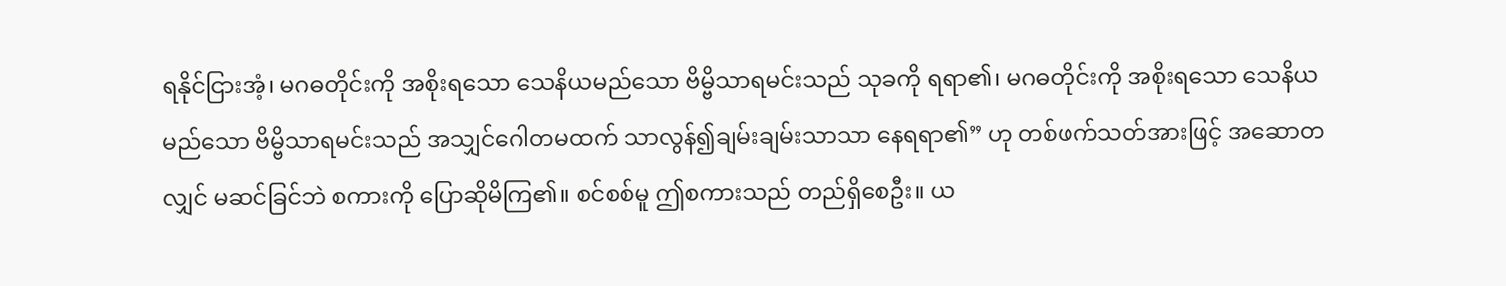ရနိုင်ငြားအံ့၊ မဂဓတိုင်းကို အစိုးရသော သေနိယမည်သော ဗိမ္ဗိသာရမင်းသည် သုခကို ရရာ၏၊ မဂဓတိုင်းကို အစိုးရသော သေနိယမည်သော ဗိမ္ဗိသာရမင်းသည် အသျှင်ဂေါတမထက် သာလွန်၍ချမ်းချမ်းသာသာ နေရရာ၏” ဟု တစ်ဖက်သတ်အားဖြင့် အဆောတလျှင် မဆင်ခြင်ဘဲ စကားကို ပြောဆိုမိကြ၏။ စင်စစ်မူ ဤစကားသည် တည်ရှိစေဦး။ ယ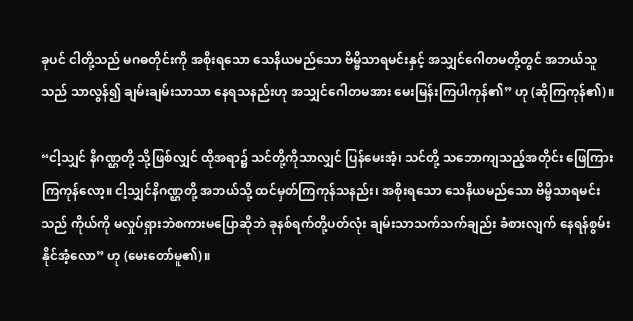ခုပင် ငါတို့သည် မဂဓတိုင်းကို အစိုးရသော သေနိယမည်သော ဗိမ္ဗိသာရမင်းနှင့် အသျှင်ဂေါတမတို့တွင် အဘယ်သူသည် သာလွန်၍ ချမ်းချမ်းသာသာ နေရသနည်းဟု အသျှင်ဂေါတမအား မေးမြန်းကြပါကုန်၏” ဟု (ဆိုကြကုန်၏)။

“ငါ့သျှင် နိဂဏ္ဌတို့ သို့ဖြစ်လျှင် ထိုအရာ၌ သင်တို့ကိုသာလျှင် ပြန်မေးအံ့၊ သင်တို့ သဘောကျသည့်အတိုင်း ဖြေကြားကြကုန်လော့။ ငါ့သျှင်နိဂဏ္ဌတို့ အဘယ်သို့ ထင်မှတ်ကြကုန်သနည်း၊ အစိုးရသော သေနိယမည်သော ဗိမ္ဗိသာရမင်းသည် ကိုယ်ကို မလှုပ်ရှားဘဲစကားမပြောဆိုဘဲ ခုနစ်ရက်တို့ပတ်လုံး ချမ်းသာသက်သက်ချည်း ခံစားလျက် နေရန်စွမ်းနိုင်အံ့လော” ဟု (မေးတော်မူ၏)။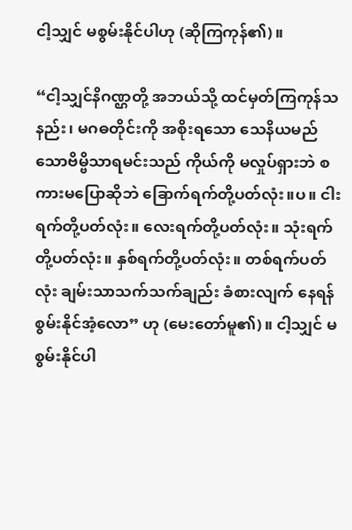ငါ့သျှင် မစွမ်းနိုင်ပါဟု (ဆိုကြကုန်၏)။

“ငါ့သျှင်နိဂဏ္ဌတို့ အဘယ်သို့ ထင်မှတ်ကြကုန်သနည်း၊ မဂဓတိုင်းကို အစိုးရသော သေနိယမည်သောဗိမ္ဗိသာရမင်းသည် ကိုယ်ကို မလှုပ်ရှားဘဲ စကားမပြောဆိုဘဲ ခြောက်ရက်တို့ပတ်လုံး။ပ။ ငါးရက်တို့ပတ်လုံး။ လေးရက်တို့ပတ်လုံး။ သုံးရက်တို့ပတ်လုံး။ နှစ်ရက်တို့ပတ်လုံး။ တစ်ရက်ပတ်လုံး ချမ်းသာသက်သက်ချည်း ခံစားလျက် နေရန် စွမ်းနိုင်အံ့လော” ဟု (မေးတော်မူ၏)။ ငါ့သျှင် မစွမ်းနိုင်ပါ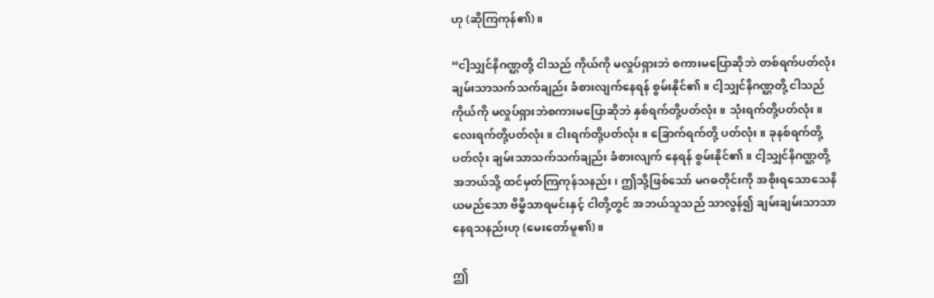ဟု (ဆိုကြကုန်၏)။

“ငါ့သျှင်နိဂဏ္ဌတို့ ငါသည် ကိုယ်ကို မလှုပ်ရှားဘဲ စကားမပြောဆိုဘဲ တစ်ရက်ပတ်လုံး ချမ်းသာသက်သက်ချည်း ခံစားလျက်နေရန် စွမ်းနိုင်၏။ ငါ့သျှင်နိဂဏ္ဌတို့ ငါသည် ကိုယ်ကို မလှုပ်ရှားဘဲစကားမပြောဆိုဘဲ နှစ်ရက်တို့ပတ်လုံး။ သုံးရက်တို့ပတ်လုံး။ လေးရက်တို့ပတ်လုံး။ ငါးရက်တို့ပတ်လုံး။ ခြောက်ရက်တို့ ပတ်လုံး။ ခုနစ်ရက်တို့ပတ်လုံး ချမ်းသာသက်သက်ချည်း ခံစားလျက် နေရန် စွမ်းနိုင်၏။ ငါ့သျှင်နိဂဏ္ဌတို့ အဘယ်သို့ ထင်မှတ်ကြကုန်သနည်း၊ ဤသို့ဖြစ်သော် မဂဓတိုင်းကို အစိုးရသောသေနိယမည်သော ဗိမ္ဗိသာရမင်းနှင့် ငါတို့တွင် အဘယ်သူသည် သာလွန်၍ ချမ်းချမ်းသာသာ နေရသနည်းဟု (မေးတော်မူ၏)။

ဤ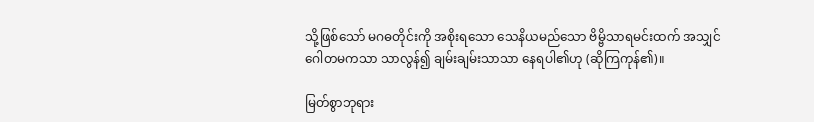သို့ဖြစ်သော် မဂဓတိုင်းကို အစိုးရသော သေနိယမည်သော ဗိမ္ဗိသာရမင်းထက် အသျှင်ဂေါတမကသာ သာလွန်၍ ချမ်းချမ်းသာသာ နေရပါ၏ဟု (ဆိုကြကုန်၏)။

မြတ်စွာဘုရား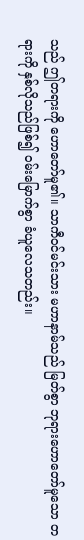သည် ဤတရားကို ဟောတော်မူ၏။ သာကီဝင်မင်းသား မဟာနာမ်သည် မြတ်စွာ ဘုရားဟောတော်မူသော တရားကို နှစ်လိုသည်ဖြစ်၍ ဝမ်းမြောက်စွာ ခံယူလေသတည်း။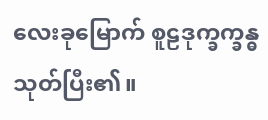လေးခုမြောက် စူဠဒုက္ခက္ခန္ဓသုတ်ပြီး၏။